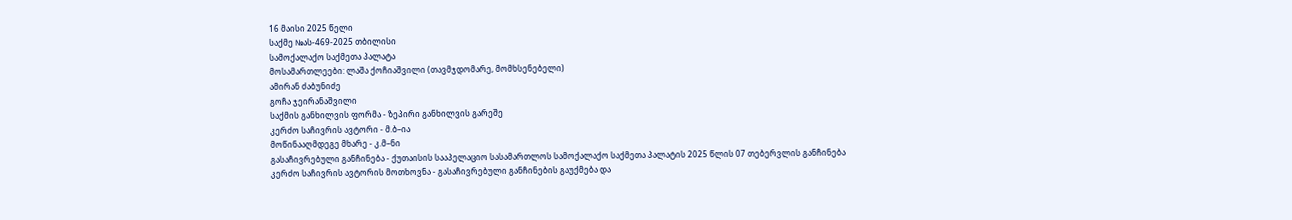16 მაისი 2025 წელი
საქმე №ას-469-2025 თბილისი
სამოქალაქო საქმეთა პალატა
მოსამართლეები: ლაშა ქოჩიაშვილი (თავმჯდომარე, მომხსენებელი)
ამირან ძაბუნიძე
გოჩა ჯეირანაშვილი
საქმის განხილვის ფორმა - ზეპირი განხილვის გარეშე
კერძო საჩივრის ავტორი - მ.ბ–ია
მოწინააღმდეგე მხარე - კ.მ–ნი
გასაჩივრებული განჩინება - ქუთაისის სააპელაციო სასამართლოს სამოქალაქო საქმეთა პალატის 2025 წლის 07 თებერვლის განჩინება
კერძო საჩივრის ავტორის მოთხოვნა - გასაჩივრებული განჩინების გაუქმება და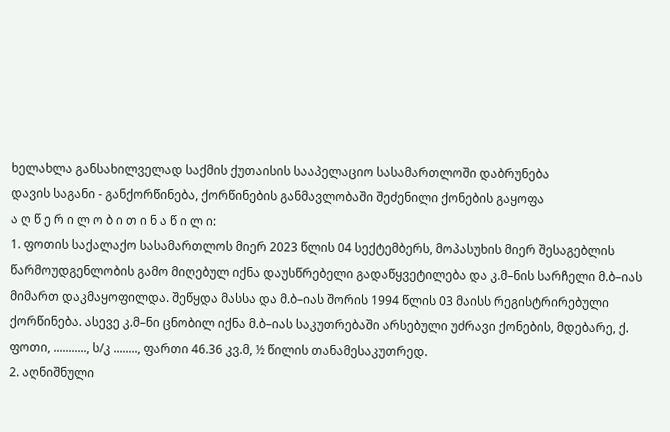ხელახლა განსახილველად საქმის ქუთაისის სააპელაციო სასამართლოში დაბრუნება
დავის საგანი - განქორწინება, ქორწინების განმავლობაში შეძენილი ქონების გაყოფა
ა ღ წ ე რ ი ლ ო ბ ი თ ი ნ ა წ ი ლ ი:
1. ფოთის საქალაქო სასამართლოს მიერ 2023 წლის 04 სექტემბერს, მოპასუხის მიერ შესაგებლის წარმოუდგენლობის გამო მიღებულ იქნა დაუსწრებელი გადაწყვეტილება და კ.მ–ნის სარჩელი მ.ბ–იას მიმართ დაკმაყოფილდა. შეწყდა მასსა და მ.ბ–იას შორის 1994 წლის 03 მაისს რეგისტრირებული ქორწინება. ასევე კ.მ–ნი ცნობილ იქნა მ.ბ–იას საკუთრებაში არსებული უძრავი ქონების, მდებარე, ქ. ფოთი, ..........., ს/კ ........, ფართი 46.36 კვ.მ, ½ წილის თანამესაკუთრედ.
2. აღნიშნული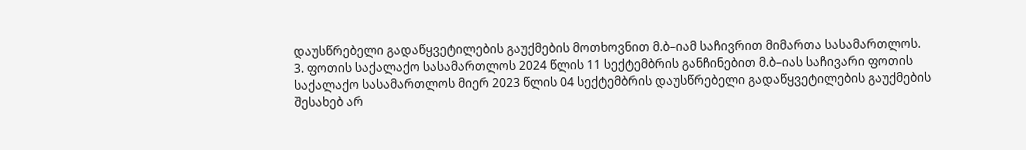დაუსწრებელი გადაწყვეტილების გაუქმების მოთხოვნით მ.ბ–იამ საჩივრით მიმართა სასამართლოს.
3. ფოთის საქალაქო სასამართლოს 2024 წლის 11 სექტემბრის განჩინებით მ.ბ–იას საჩივარი ფოთის საქალაქო სასამართლოს მიერ 2023 წლის 04 სექტემბრის დაუსწრებელი გადაწყვეტილების გაუქმების შესახებ არ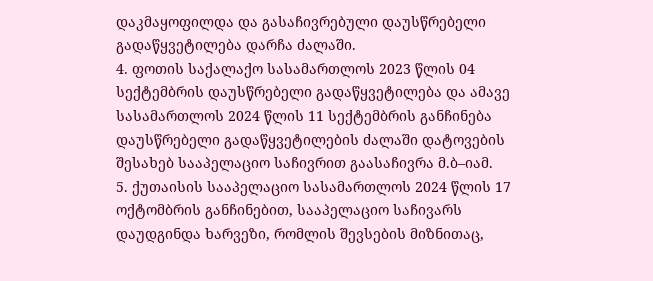დაკმაყოფილდა და გასაჩივრებული დაუსწრებელი გადაწყვეტილება დარჩა ძალაში.
4. ფოთის საქალაქო სასამართლოს 2023 წლის 04 სექტემბრის დაუსწრებელი გადაწყვეტილება და ამავე სასამართლოს 2024 წლის 11 სექტემბრის განჩინება დაუსწრებელი გადაწყვეტილების ძალაში დატოვების შესახებ სააპელაციო საჩივრით გაასაჩივრა მ.ბ–იამ.
5. ქუთაისის სააპელაციო სასამართლოს 2024 წლის 17 ოქტომბრის განჩინებით, სააპელაციო საჩივარს დაუდგინდა ხარვეზი, რომლის შევსების მიზნითაც,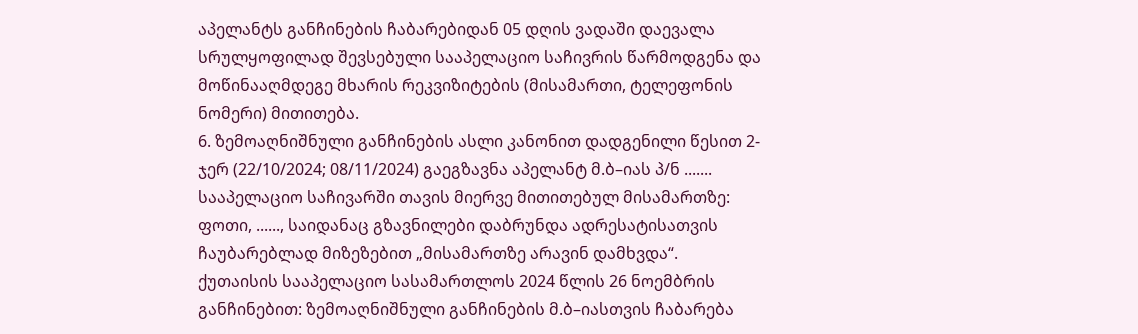აპელანტს განჩინების ჩაბარებიდან 05 დღის ვადაში დაევალა სრულყოფილად შევსებული სააპელაციო საჩივრის წარმოდგენა და მოწინააღმდეგე მხარის რეკვიზიტების (მისამართი, ტელეფონის ნომერი) მითითება.
6. ზემოაღნიშნული განჩინების ასლი კანონით დადგენილი წესით 2-ჯერ (22/10/2024; 08/11/2024) გაეგზავნა აპელანტ მ.ბ–იას პ/ნ ....... სააპელაციო საჩივარში თავის მიერვე მითითებულ მისამართზე: ფოთი, ......, საიდანაც გზავნილები დაბრუნდა ადრესატისათვის ჩაუბარებლად მიზეზებით „მისამართზე არავინ დამხვდა“.
ქუთაისის სააპელაციო სასამართლოს 2024 წლის 26 ნოემბრის განჩინებით: ზემოაღნიშნული განჩინების მ.ბ–იასთვის ჩაბარება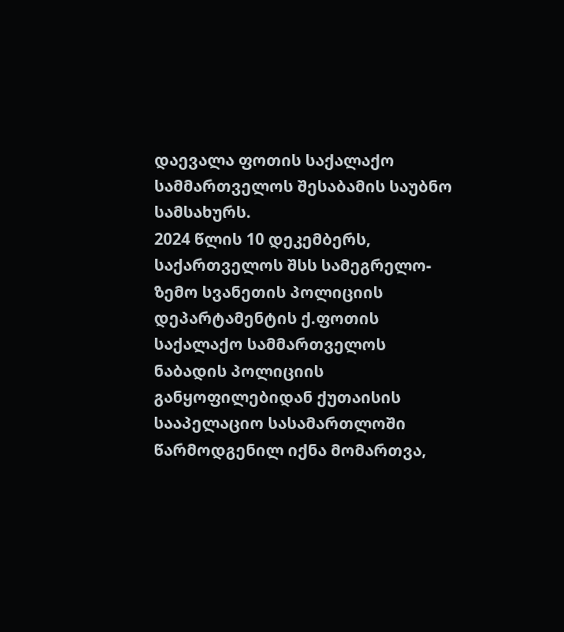დაევალა ფოთის საქალაქო სამმართველოს შესაბამის საუბნო სამსახურს.
2024 წლის 10 დეკემბერს, საქართველოს შსს სამეგრელო-ზემო სვანეთის პოლიციის დეპარტამენტის ქ.ფოთის საქალაქო სამმართველოს ნაბადის პოლიციის განყოფილებიდან ქუთაისის სააპელაციო სასამართლოში წარმოდგენილ იქნა მომართვა,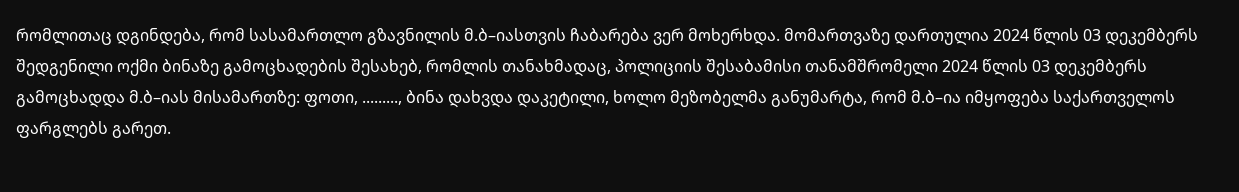რომლითაც დგინდება, რომ სასამართლო გზავნილის მ.ბ–იასთვის ჩაბარება ვერ მოხერხდა. მომართვაზე დართულია 2024 წლის 03 დეკემბერს შედგენილი ოქმი ბინაზე გამოცხადების შესახებ, რომლის თანახმადაც, პოლიციის შესაბამისი თანამშრომელი 2024 წლის 03 დეკემბერს გამოცხადდა მ.ბ–იას მისამართზე: ფოთი, ........., ბინა დახვდა დაკეტილი, ხოლო მეზობელმა განუმარტა, რომ მ.ბ–ია იმყოფება საქართველოს ფარგლებს გარეთ.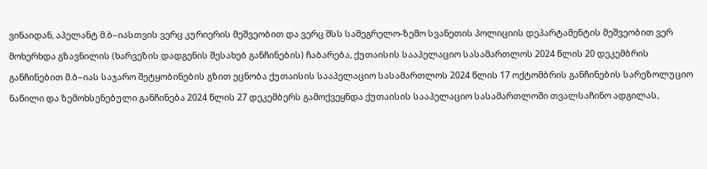ვინაიდან, აპელანტ მ.ბ–იასთვის ვერც კურიერის მეშვეობით და ვერც შსს სამეგრელო-ზემო სვანეთის პოლიციის დეპარტამენტის მეშვეობით ვერ მოხერხდა გზავნილის (ხარვეზის დადგენის შესახებ განჩინების) ჩაბარება, ქუთაისის სააპელაციო სასამართლოს 2024 წლის 20 დეკემბრის განჩინებით მ.ბ–იას საჯარო შეტყობინების გზით ეცნობა ქუთაისის სააპელაციო სასამართლოს 2024 წლის 17 ოქტომბრის განჩინების სარეზოლუციო ნაწილი და ზემოხსენებული განჩინება 2024 წლის 27 დეკემბერს გამოქვეყნდა ქუთაისის სააპელაციო სასამართლოში თვალსაჩინო ადგილას,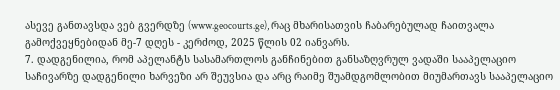ასევე განთავსდა ვებ გვერდზე (www.geocourts.ge), რაც მხარისათვის ჩაბარებულად ჩაითვალა გამოქვეყნებიდან მე-7 დღეს - კერძოდ, 2025 წლის 02 იანვარს.
7. დადგენილია, რომ აპელანტს სასამართლოს განჩინებით განსაზღვრულ ვადაში სააპელაციო საჩივარზე დადგენილი ხარვეზი არ შეუვსია და არც რაიმე შუამდგომლობით მიუმართავს სააპელაციო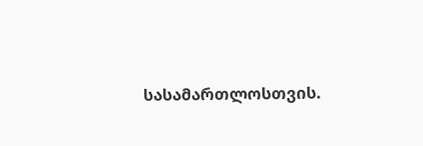სასამართლოსთვის.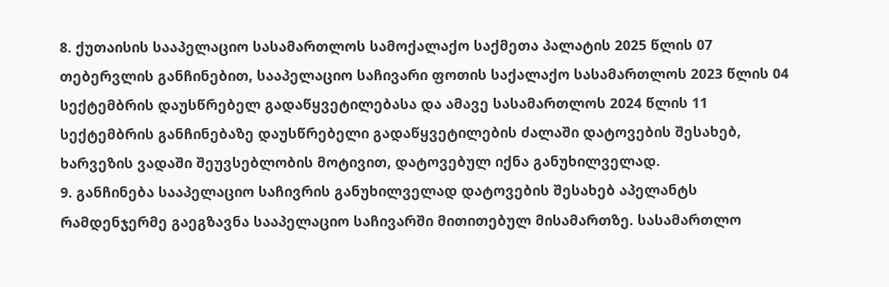8. ქუთაისის სააპელაციო სასამართლოს სამოქალაქო საქმეთა პალატის 2025 წლის 07 თებერვლის განჩინებით, სააპელაციო საჩივარი ფოთის საქალაქო სასამართლოს 2023 წლის 04 სექტემბრის დაუსწრებელ გადაწყვეტილებასა და ამავე სასამართლოს 2024 წლის 11 სექტემბრის განჩინებაზე დაუსწრებელი გადაწყვეტილების ძალაში დატოვების შესახებ, ხარვეზის ვადაში შეუვსებლობის მოტივით, დატოვებულ იქნა განუხილველად.
9. განჩინება სააპელაციო საჩივრის განუხილველად დატოვების შესახებ აპელანტს რამდენჯერმე გაეგზავნა სააპელაციო საჩივარში მითითებულ მისამართზე. სასამართლო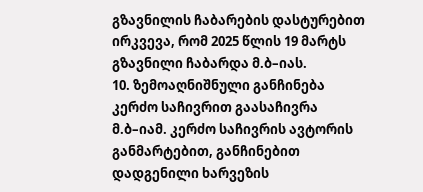გზავნილის ჩაბარების დასტურებით ირკვევა, რომ 2025 წლის 19 მარტს გზავნილი ჩაბარდა მ.ბ–იას.
10. ზემოაღნიშნული განჩინება კერძო საჩივრით გაასაჩივრა მ.ბ–იამ. კერძო საჩივრის ავტორის განმარტებით, განჩინებით დადგენილი ხარვეზის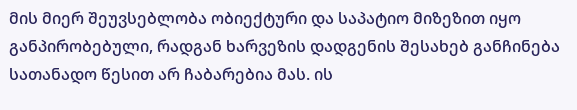მის მიერ შეუვსებლობა ობიექტური და საპატიო მიზეზით იყო განპირობებული, რადგან ხარვეზის დადგენის შესახებ განჩინება სათანადო წესით არ ჩაბარებია მას. ის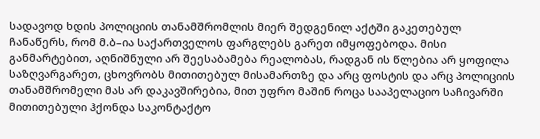სადავოდ ხდის პოლიციის თანამშრომლის მიერ შედგენილ აქტში გაკეთებულ ჩანაწერს, რომ მ.ბ–ია საქართველოს ფარგლებს გარეთ იმყოფებოდა. მისი განმარტებით, აღნიშნული არ შეესაბამება რეალობას, რადგან ის წლებია არ ყოფილა საზღვარგარეთ, ცხოვრობს მითითებულ მისამართზე და არც ფოსტის და არც პოლიციის თანამშრომელი მას არ დაკავშირებია, მით უფრო მაშინ როცა სააპელაციო საჩივარში მითითებული ჰქონდა საკონტაქტო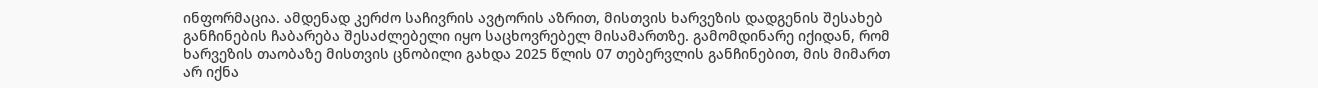ინფორმაცია. ამდენად კერძო საჩივრის ავტორის აზრით, მისთვის ხარვეზის დადგენის შესახებ განჩინების ჩაბარება შესაძლებელი იყო საცხოვრებელ მისამართზე. გამომდინარე იქიდან, რომ ხარვეზის თაობაზე მისთვის ცნობილი გახდა 2025 წლის 07 თებერვლის განჩინებით, მის მიმართ არ იქნა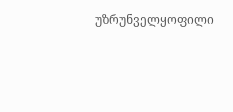უზრუნველყოფილი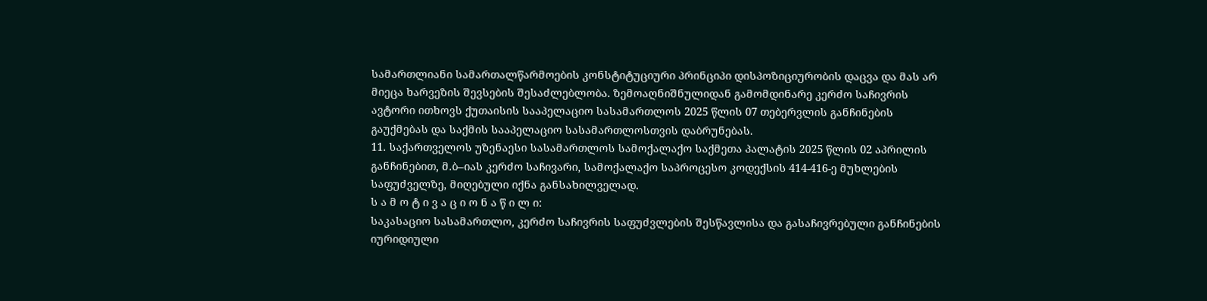სამართლიანი სამართალწარმოების კონსტიტუციური პრინციპი დისპოზიციურობის დაცვა და მას არ მიეცა ხარვეზის შევსების შესაძლებლობა. ზემოაღნიშნულიდან გამომდინარე კერძო საჩივრის ავტორი ითხოვს ქუთაისის სააპელაციო სასამართლოს 2025 წლის 07 თებერვლის განჩინების გაუქმებას და საქმის სააპელაციო სასამართლოსთვის დაბრუნებას.
11. საქართველოს უზენაესი სასამართლოს სამოქალაქო საქმეთა პალატის 2025 წლის 02 აპრილის განჩინებით, მ.ბ–იას კერძო საჩივარი, სამოქალაქო საპროცესო კოდექსის 414-416-ე მუხლების საფუძველზე, მიღებული იქნა განსახილველად.
ს ა მ ო ტ ი ვ ა ც ი ო ნ ა წ ი ლ ი:
საკასაციო სასამართლო, კერძო საჩივრის საფუძვლების შესწავლისა და გასაჩივრებული განჩინების იურიდიული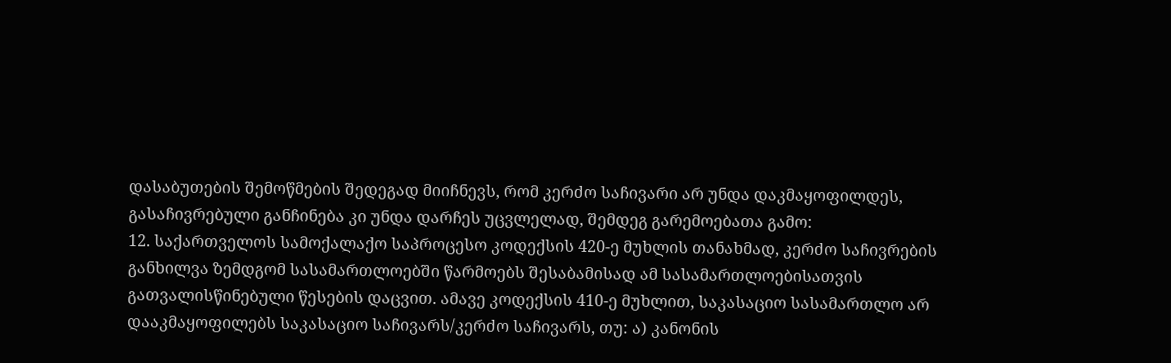დასაბუთების შემოწმების შედეგად მიიჩნევს, რომ კერძო საჩივარი არ უნდა დაკმაყოფილდეს, გასაჩივრებული განჩინება კი უნდა დარჩეს უცვლელად, შემდეგ გარემოებათა გამო:
12. საქართველოს სამოქალაქო საპროცესო კოდექსის 420-ე მუხლის თანახმად, კერძო საჩივრების განხილვა ზემდგომ სასამართლოებში წარმოებს შესაბამისად ამ სასამართლოებისათვის გათვალისწინებული წესების დაცვით. ამავე კოდექსის 410-ე მუხლით, საკასაციო სასამართლო არ დააკმაყოფილებს საკასაციო საჩივარს/კერძო საჩივარს, თუ: ა) კანონის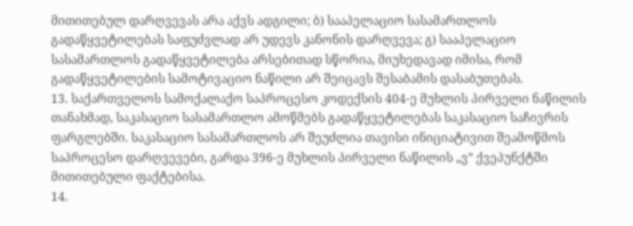მითითებულ დარღვევას არა აქვს ადგილი; ბ) სააპელაციო სასამართლოს გადაწყვეტილებას საფუძვლად არ უდევს კანონის დარღვევა; გ) სააპელაციო სასამართლოს გადაწყვეტილება არსებითად სწორია, მიუხედავად იმისა, რომ გადაწყვეტილების სამოტივაციო ნაწილი არ შეიცავს შესაბამის დასაბუთებას.
13. საქართველოს სამოქალაქო საპროცესო კოდექსის 404-ე მუხლის პირველი ნაწილის თანახმად, საკასაციო სასამართლო ამოწმებს გადაწყვეტილებას საკასაციო საჩივრის ფარგლებში. საკასაციო სასამართლოს არ შეუძლია თავისი ინიციატივით შეამოწმოს საპროცესო დარღვევები, გარდა 396-ე მუხლის პირველი ნაწილის „ვ” ქვეპუნქტში მითითებული ფაქტებისა.
14.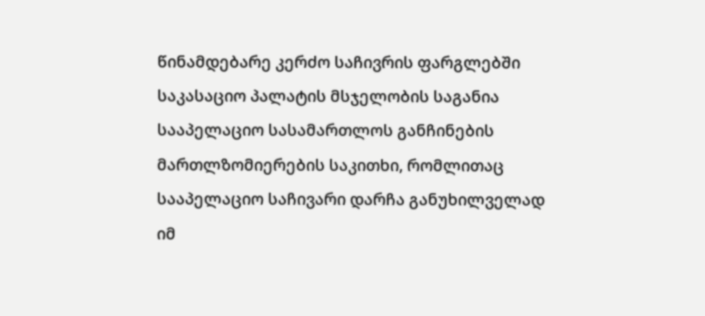წინამდებარე კერძო საჩივრის ფარგლებში საკასაციო პალატის მსჯელობის საგანია სააპელაციო სასამართლოს განჩინების მართლზომიერების საკითხი, რომლითაც სააპელაციო საჩივარი დარჩა განუხილველად იმ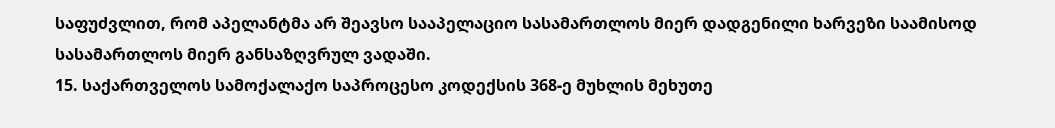საფუძვლით, რომ აპელანტმა არ შეავსო სააპელაციო სასამართლოს მიერ დადგენილი ხარვეზი საამისოდ სასამართლოს მიერ განსაზღვრულ ვადაში.
15. საქართველოს სამოქალაქო საპროცესო კოდექსის 368-ე მუხლის მეხუთე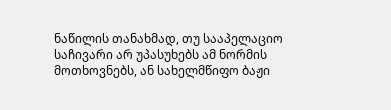ნაწილის თანახმად, თუ სააპელაციო საჩივარი არ უპასუხებს ამ ნორმის მოთხოვნებს, ან სახელმწიფო ბაჟი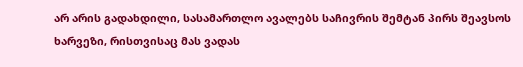არ არის გადახდილი, სასამართლო ავალებს საჩივრის შემტან პირს შეავსოს ხარვეზი, რისთვისაც მას ვადას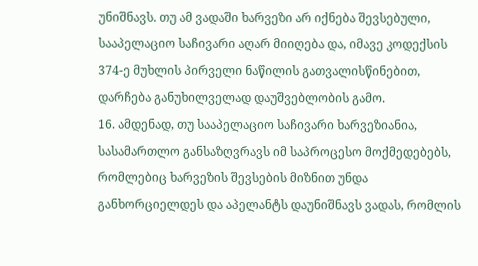უნიშნავს. თუ ამ ვადაში ხარვეზი არ იქნება შევსებული, სააპელაციო საჩივარი აღარ მიიღება და, იმავე კოდექსის 374-ე მუხლის პირველი ნაწილის გათვალისწინებით, დარჩება განუხილველად დაუშვებლობის გამო.
16. ამდენად, თუ სააპელაციო საჩივარი ხარვეზიანია, სასამართლო განსაზღვრავს იმ საპროცესო მოქმედებებს, რომლებიც ხარვეზის შევსების მიზნით უნდა განხორციელდეს და აპელანტს დაუნიშნავს ვადას, რომლის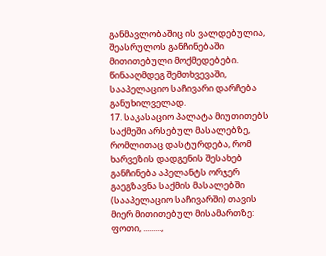განმავლობაშიც ის ვალდებულია, შეასრულოს განჩინებაში მითითებული მოქმედებები. წინააღმდეგ შემთხვევაში, სააპელაციო საჩივარი დარჩება განუხილველად.
17. საკასაციო პალატა მიუთითებს საქმეში არსებულ მასალებზე, რომლითაც დასტურდება, რომ ხარვეზის დადგენის შესახებ განჩინება აპელანტს ორჯერ გაეგზავნა საქმის მასალებში (სააპელაციო საჩივარში) თავის მიერ მითითებულ მისამართზე: ფოთი, .........,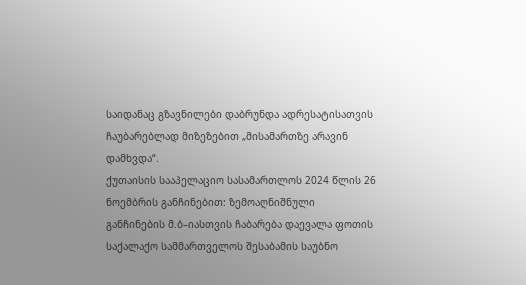საიდანაც გზავნილები დაბრუნდა ადრესატისათვის ჩაუბარებლად მიზეზებით „მისამართზე არავინ დამხვდა“.
ქუთაისის სააპელაციო სასამართლოს 2024 წლის 26 ნოემბრის განჩინებით: ზემოაღნიშნული განჩინების მ.ბ–იასთვის ჩაბარება დაევალა ფოთის საქალაქო სამმართველოს შესაბამის საუბნო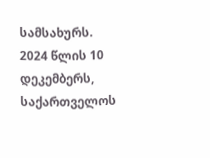სამსახურს. 2024 წლის 10 დეკემბერს, საქართველოს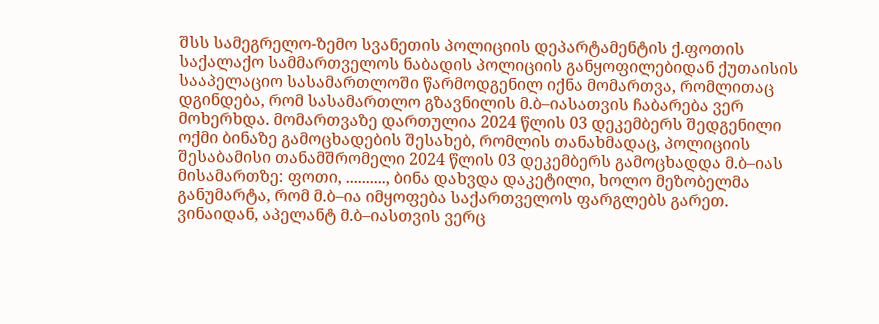შსს სამეგრელო-ზემო სვანეთის პოლიციის დეპარტამენტის ქ.ფოთის საქალაქო სამმართველოს ნაბადის პოლიციის განყოფილებიდან ქუთაისის სააპელაციო სასამართლოში წარმოდგენილ იქნა მომართვა, რომლითაც დგინდება, რომ სასამართლო გზავნილის მ.ბ–იასათვის ჩაბარება ვერ მოხერხდა. მომართვაზე დართულია 2024 წლის 03 დეკემბერს შედგენილი ოქმი ბინაზე გამოცხადების შესახებ, რომლის თანახმადაც, პოლიციის შესაბამისი თანამშრომელი 2024 წლის 03 დეკემბერს გამოცხადდა მ.ბ–იას მისამართზე: ფოთი, .........., ბინა დახვდა დაკეტილი, ხოლო მეზობელმა განუმარტა, რომ მ.ბ–ია იმყოფება საქართველოს ფარგლებს გარეთ.
ვინაიდან, აპელანტ მ.ბ–იასთვის ვერც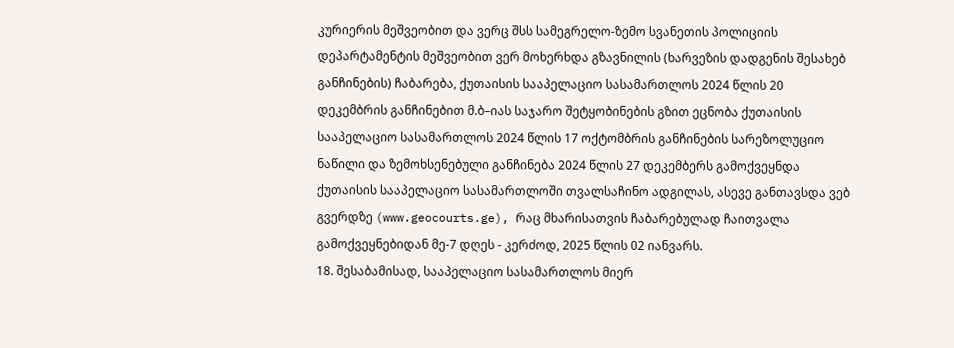კურიერის მეშვეობით და ვერც შსს სამეგრელო-ზემო სვანეთის პოლიციის დეპარტამენტის მეშვეობით ვერ მოხერხდა გზავნილის (ხარვეზის დადგენის შესახებ განჩინების) ჩაბარება, ქუთაისის სააპელაციო სასამართლოს 2024 წლის 20 დეკემბრის განჩინებით მ.ბ–იას საჯარო შეტყობინების გზით ეცნობა ქუთაისის სააპელაციო სასამართლოს 2024 წლის 17 ოქტომბრის განჩინების სარეზოლუციო ნაწილი და ზემოხსენებული განჩინება 2024 წლის 27 დეკემბერს გამოქვეყნდა ქუთაისის სააპელაციო სასამართლოში თვალსაჩინო ადგილას, ასევე განთავსდა ვებ გვერდზე (www.geocourts.ge), რაც მხარისათვის ჩაბარებულად ჩაითვალა გამოქვეყნებიდან მე-7 დღეს - კერძოდ, 2025 წლის 02 იანვარს.
18. შესაბამისად, სააპელაციო სასამართლოს მიერ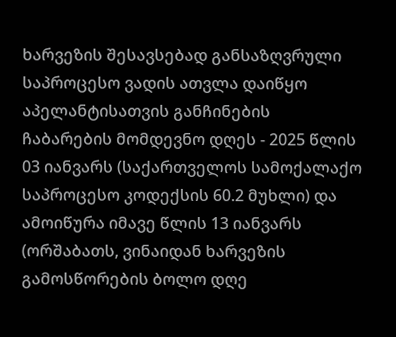ხარვეზის შესავსებად განსაზღვრული საპროცესო ვადის ათვლა დაიწყო აპელანტისათვის განჩინების ჩაბარების მომდევნო დღეს - 2025 წლის 03 იანვარს (საქართველოს სამოქალაქო საპროცესო კოდექსის 60.2 მუხლი) და ამოიწურა იმავე წლის 13 იანვარს (ორშაბათს, ვინაიდან ხარვეზის გამოსწორების ბოლო დღე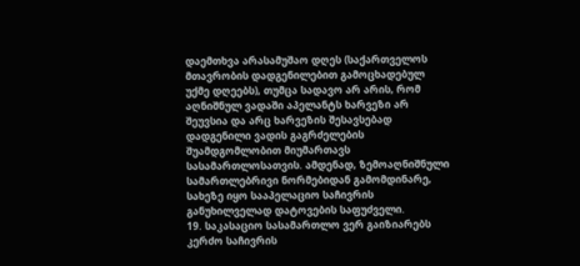დაემთხვა არასამუშაო დღეს (საქართველოს მთავრობის დადგენილებით გამოცხადებულ უქმე დღეებს), თუმცა სადავო არ არის, რომ აღნიშნულ ვადაში აპელანტს ხარვეზი არ შეუვსია და არც ხარვეზის შესავსებად დადგენილი ვადის გაგრძელების შუამდგომლობით მიუმართავს სასამართლოსათვის. ამდენად, ზემოაღნიშნული სამართლებრივი ნორმებიდან გამომდინარე, სახეზე იყო სააპელაციო საჩივრის განუხილველად დატოვების საფუძველი.
19. საკასაციო სასამართლო ვერ გაიზიარებს კერძო საჩივრის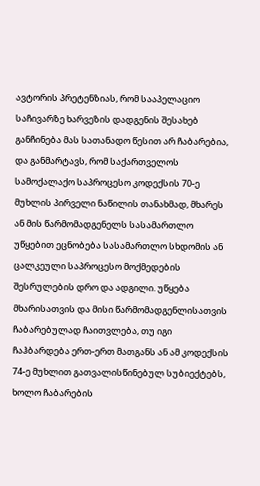ავტორის პრეტენზიას, რომ სააპელაციო საჩივარზე ხარვეზის დადგენის შესახებ განჩინება მას სათანადო წესით არ ჩაბარებია, და განმარტავს, რომ საქართველოს სამოქალაქო საპროცესო კოდექსის 70-ე მუხლის პირველი ნაწილის თანახმად, მხარეს ან მის წარმომადგენელს სასამართლო უწყებით ეცნობება სასამართლო სხდომის ან ცალკეული საპროცესო მოქმედების შესრულების დრო და ადგილი. უწყება მხარისათვის და მისი წარმომადგენლისათვის ჩაბარებულად ჩაითვლება, თუ იგი ჩაჰბარდება ერთ-ერთ მათგანს ან ამ კოდექსის 74-ე მუხლით გათვალისწინებულ სუბიექტებს, ხოლო ჩაბარების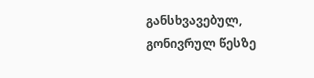განსხვავებულ, გონივრულ წესზე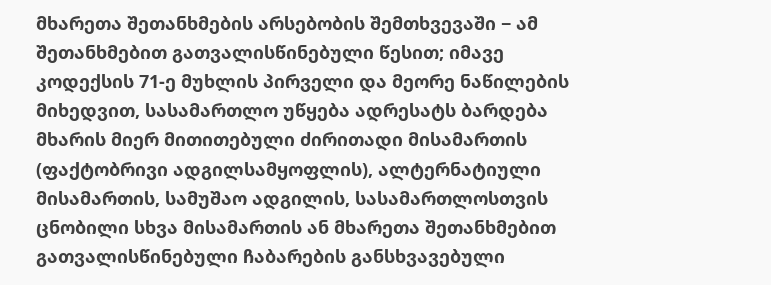მხარეთა შეთანხმების არსებობის შემთხვევაში − ამ შეთანხმებით გათვალისწინებული წესით; იმავე კოდექსის 71-ე მუხლის პირველი და მეორე ნაწილების მიხედვით, სასამართლო უწყება ადრესატს ბარდება მხარის მიერ მითითებული ძირითადი მისამართის (ფაქტობრივი ადგილსამყოფლის), ალტერნატიული მისამართის, სამუშაო ადგილის, სასამართლოსთვის ცნობილი სხვა მისამართის ან მხარეთა შეთანხმებით გათვალისწინებული ჩაბარების განსხვავებული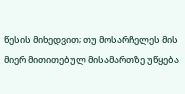წესის მიხედვით; თუ მოსარჩელეს მის მიერ მითითებულ მისამართზე უწყება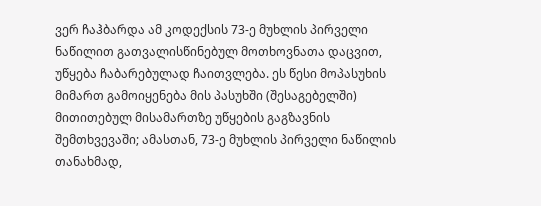ვერ ჩაჰბარდა ამ კოდექსის 73-ე მუხლის პირველი ნაწილით გათვალისწინებულ მოთხოვნათა დაცვით, უწყება ჩაბარებულად ჩაითვლება. ეს წესი მოპასუხის მიმართ გამოიყენება მის პასუხში (შესაგებელში) მითითებულ მისამართზე უწყების გაგზავნის შემთხვევაში; ამასთან, 73-ე მუხლის პირველი ნაწილის თანახმად,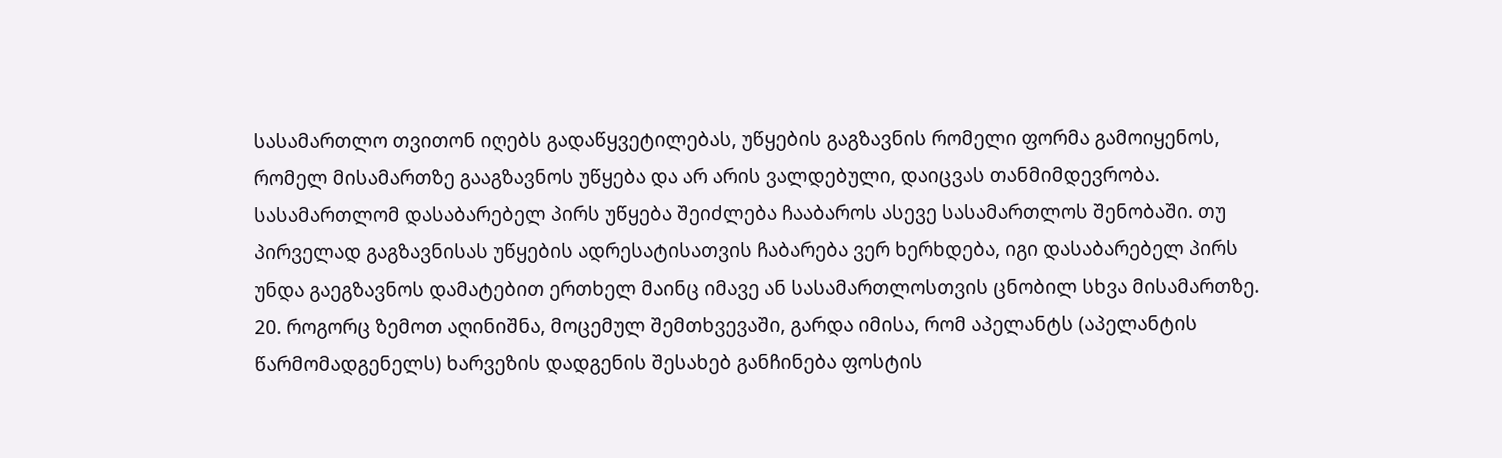სასამართლო თვითონ იღებს გადაწყვეტილებას, უწყების გაგზავნის რომელი ფორმა გამოიყენოს, რომელ მისამართზე გააგზავნოს უწყება და არ არის ვალდებული, დაიცვას თანმიმდევრობა. სასამართლომ დასაბარებელ პირს უწყება შეიძლება ჩააბაროს ასევე სასამართლოს შენობაში. თუ პირველად გაგზავნისას უწყების ადრესატისათვის ჩაბარება ვერ ხერხდება, იგი დასაბარებელ პირს უნდა გაეგზავნოს დამატებით ერთხელ მაინც იმავე ან სასამართლოსთვის ცნობილ სხვა მისამართზე.
20. როგორც ზემოთ აღინიშნა, მოცემულ შემთხვევაში, გარდა იმისა, რომ აპელანტს (აპელანტის წარმომადგენელს) ხარვეზის დადგენის შესახებ განჩინება ფოსტის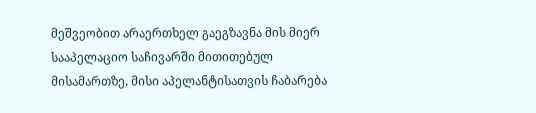მეშვეობით არაერთხელ გაეგზავნა მის მიერ სააპელაციო საჩივარში მითითებულ მისამართზე, მისი აპელანტისათვის ჩაბარება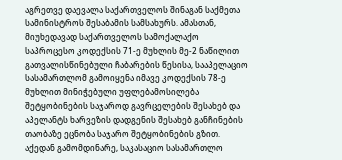აგრეთვე დაევალა საქართველოს შინაგან საქმეთა სამინისტროს შესაბამის სამსახურს. ამასთან, მიუხედავად საქართველოს სამოქალაქო საპროცესო კოდექსის 71-ე მუხლის მე-2 ნაწილით გათვალისწინებული ჩაბარების წესისა, სააპელაციო სასამართლომ გამოიყენა იმავე კოდექსის 78-ე მუხლით მინიჭებული უფლებამოსილება შეტყობინების საჯაროდ გავრცელების შესახებ და აპელანტს ხარვეზის დადგენის შესახებ განჩინების თაობაზე ეცნობა საჯარო შეტყობინების გზით. აქედან გამომდინარე, საკასაციო სასამართლო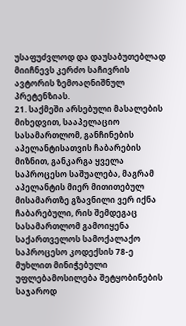უსაფუძვლოდ და დაუსაბუთებლად მიიჩნევს კერძო საჩივრის ავტორის ზემოაღნიშნულ პრეტენზიას.
21. საქმეში არსებული მასალების მიხედვით, სააპელაციო სასამართლომ, განჩინების აპელანტისათვის ჩაბარების მიზნით, განკარგა ყველა საპროცესო საშუალება, მაგრამ აპელანტის მიერ მითითებულ მისამართზე გზავნილი ვერ იქნა ჩაბარებული, რის შემდეგაც სასამართლომ გამოიყენა საქართველოს სამოქალაქო საპროცესო კოდექსის 78-ე მუხლით მინიჭებული უფლებამოსილება შეტყობინების საჯაროდ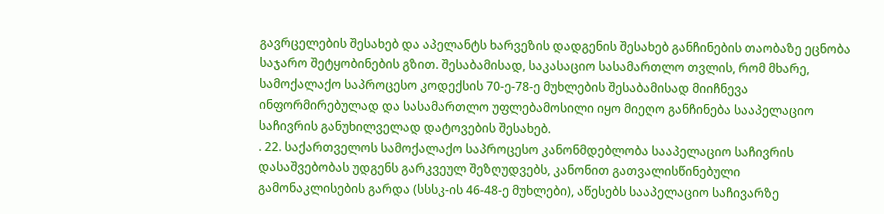გავრცელების შესახებ და აპელანტს ხარვეზის დადგენის შესახებ განჩინების თაობაზე ეცნობა საჯარო შეტყობინების გზით. შესაბამისად, საკასაციო სასამართლო თვლის, რომ მხარე, სამოქალაქო საპროცესო კოდექსის 70-ე-78-ე მუხლების შესაბამისად მიიჩნევა ინფორმირებულად და სასამართლო უფლებამოსილი იყო მიეღო განჩინება სააპელაციო საჩივრის განუხილველად დატოვების შესახებ.
. 22. საქართველოს სამოქალაქო საპროცესო კანონმდებლობა სააპელაციო საჩივრის დასაშვებობას უდგენს გარკვეულ შეზღუდვებს, კანონით გათვალისწინებული გამონაკლისების გარდა (სსსკ-ის 46-48-ე მუხლები), აწესებს სააპელაციო საჩივარზე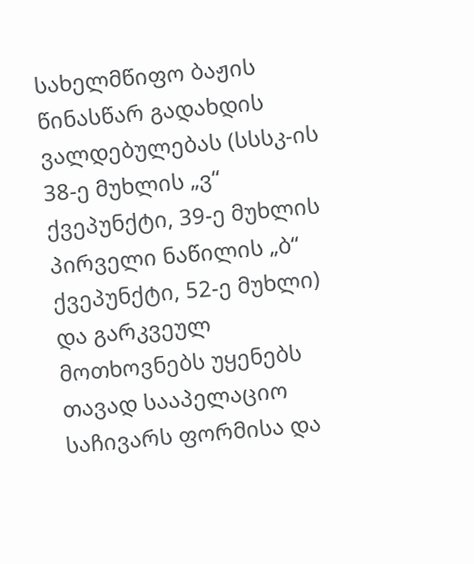სახელმწიფო ბაჟის წინასწარ გადახდის ვალდებულებას (სსსკ-ის 38-ე მუხლის „ვ“ ქვეპუნქტი, 39-ე მუხლის პირველი ნაწილის „ბ“ ქვეპუნქტი, 52-ე მუხლი) და გარკვეულ მოთხოვნებს უყენებს თავად სააპელაციო საჩივარს ფორმისა და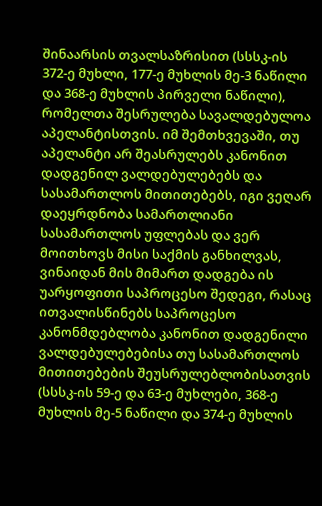შინაარსის თვალსაზრისით (სსსკ-ის 372-ე მუხლი, 177-ე მუხლის მე-3 ნაწილი და 368-ე მუხლის პირველი ნაწილი), რომელთა შესრულება სავალდებულოა აპელანტისთვის. იმ შემთხვევაში, თუ აპელანტი არ შეასრულებს კანონით დადგენილ ვალდებულებებს და სასამართლოს მითითებებს, იგი ვეღარ დაეყრდნობა სამართლიანი სასამართლოს უფლებას და ვერ მოითხოვს მისი საქმის განხილვას, ვინაიდან მის მიმართ დადგება ის უარყოფითი საპროცესო შედეგი, რასაც ითვალისწინებს საპროცესო კანონმდებლობა კანონით დადგენილი ვალდებულებებისა თუ სასამართლოს მითითებების შეუსრულებლობისათვის (სსსკ-ის 59-ე და 63-ე მუხლები, 368-ე მუხლის მე-5 ნაწილი და 374-ე მუხლის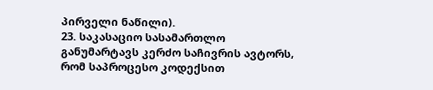პირველი ნაწილი).
23. საკასაციო სასამართლო განუმარტავს კერძო საჩივრის ავტორს, რომ საპროცესო კოდექსით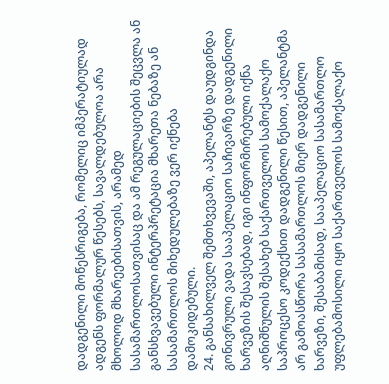დადგენილი მოწესრიგება, რომელიც იმპერატიულად ადგენს ფორმალურ წესებს, სავალდებულოა არა მხოლოდ მხარეებისათვის, არამედ სასამართლოსათვისაც და ამ რეგულაციების შეცვლა ან განსხვავებული ინტერპრეტაცია მხარეთა ნებაზე ან სასამართლოს მიხედულებაზე ვერ იქნება დამოკიდებული.
24. განსახილველ შემთხვევაში, აპელანტს დაუდგინდა გონივრული ვადა სააპელაციო საჩივარზე დადგენილი ხარვეზის შესავსებად, იგი ინფორმირებული იქნა აღნიშნულის შესახებ საქართველოს სამოქალაქო საპროცესო კოდექსით დადგენილი წესით, აპელანტმა არ გამოასწორა სასამართლოს მიერ დადგენილი ხარვეზი, შესაბამისად, სააპელაციო სასამართლო უფლებამოსილი იყო საქართველოს სამოქალაქო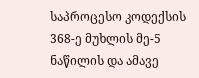საპროცესო კოდექსის 368-ე მუხლის მე-5 ნაწილის და ამავე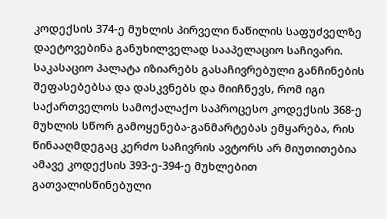კოდექსის 374-ე მუხლის პირველი ნაწილის საფუძველზე დაეტოვებინა განუხილველად სააპელაციო საჩივარი. საკასაციო პალატა იზიარებს გასაჩივრებული განჩინების შეფასებებსა და დასკვნებს და მიიჩნევს, რომ იგი საქართველოს სამოქალაქო საპროცესო კოდექსის 368-ე მუხლის სწორ გამოყენება-განმარტებას ემყარება, რის წინააღმდეგაც კერძო საჩივრის ავტორს არ მიუთითებია ამავე კოდექსის 393-ე-394-ე მუხლებით გათვალისწინებული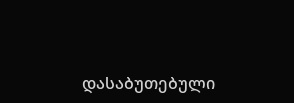დასაბუთებული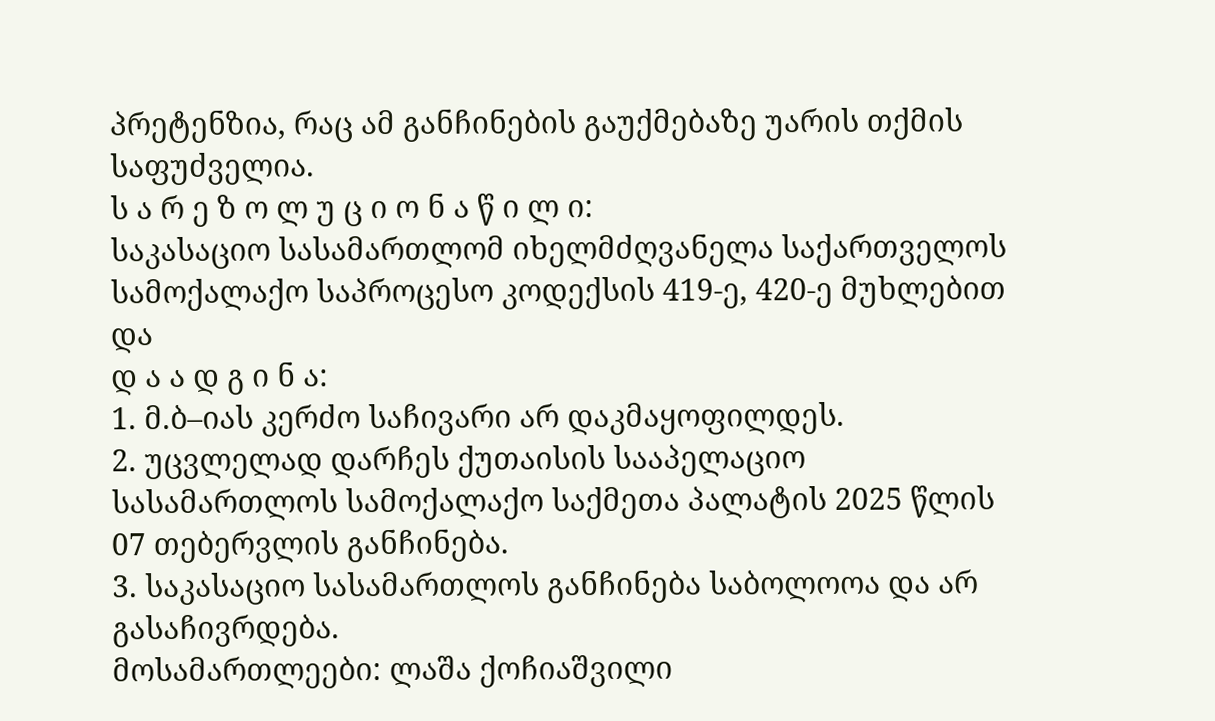პრეტენზია, რაც ამ განჩინების გაუქმებაზე უარის თქმის საფუძველია.
ს ა რ ე ზ ო ლ უ ც ი ო ნ ა წ ი ლ ი:
საკასაციო სასამართლომ იხელმძღვანელა საქართველოს სამოქალაქო საპროცესო კოდექსის 419-ე, 420-ე მუხლებით და
დ ა ა დ გ ი ნ ა:
1. მ.ბ–იას კერძო საჩივარი არ დაკმაყოფილდეს.
2. უცვლელად დარჩეს ქუთაისის სააპელაციო სასამართლოს სამოქალაქო საქმეთა პალატის 2025 წლის 07 თებერვლის განჩინება.
3. საკასაციო სასამართლოს განჩინება საბოლოოა და არ გასაჩივრდება.
მოსამართლეები: ლაშა ქოჩიაშვილი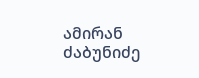ამირან ძაბუნიძე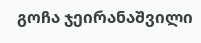გოჩა ჯეირანაშვილი